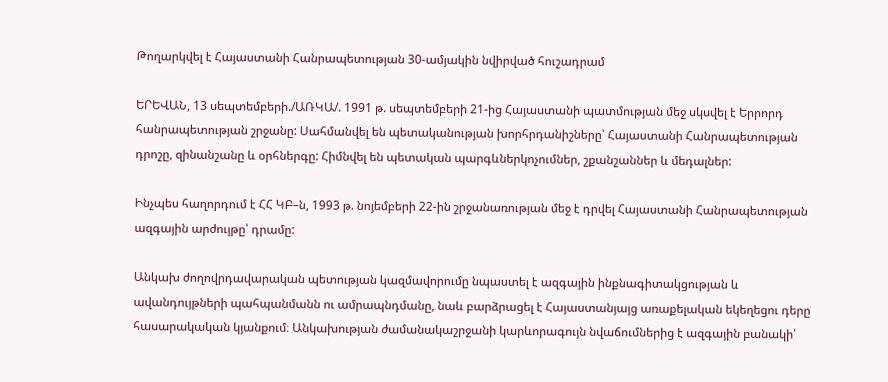Թողարկվել է Հայաստանի Հանրապետության 30-ամյակին նվիրված հուշադրամ

ԵՐԵՎԱՆ, 13 սեպտեմբերի./ԱՌԿԱ/. 1991 թ. սեպտեմբերի 21-ից Հայաստանի պատմության մեջ սկսվել է Երրորդ հանրապետության շրջանը: Սահմանվել են պետականության խորհրդանիշները՝ Հայաստանի Հանրապետության դրոշը, զինանշանը և օրհներգը: Հիմնվել են պետական պարգևներկոչումներ, շքանշաններ և մեդալներ:

Ինչպես հաղորդում է ՀՀ ԿԲ–ն, 1993 թ. նոյեմբերի 22-ին շրջանառության մեջ է դրվել Հայաստանի Հանրապետության ազգային արժույթը՝ դրամը:

Անկախ ժողովրդավարական պետության կազմավորումը նպաստել է ազգային ինքնագիտակցության և ավանդույթների պահպանմանն ու ամրապնդմանը, նաև բարձրացել է Հայաստանյայց առաքելական եկեղեցու դերը հասարակական կյանքում։ Անկախության ժամանակաշրջանի կարևորագույն նվաճումներից է ազգային բանակի՝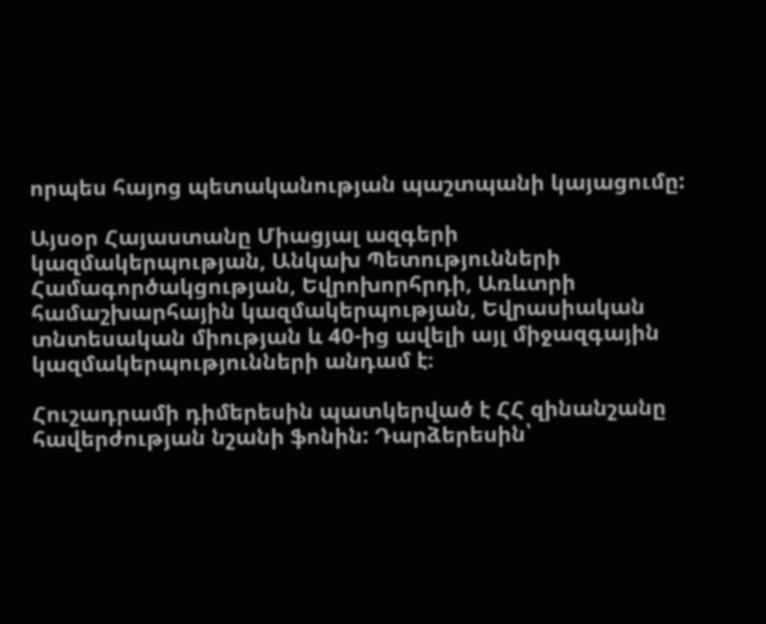որպես հայոց պետականության պաշտպանի կայացումը:

Այսօր Հայաստանը Միացյալ ազգերի կազմակերպության, Անկախ Պետությունների Համագործակցության, Եվրոխորհրդի, Առևտրի համաշխարհային կազմակերպության, Եվրասիական տնտեսական միության և 40-ից ավելի այլ միջազգային կազմակերպությունների անդամ է։

Հուշադրամի դիմերեսին պատկերված է ՀՀ զինանշանը հավերժության նշանի ֆոնին: Դարձերեսին՝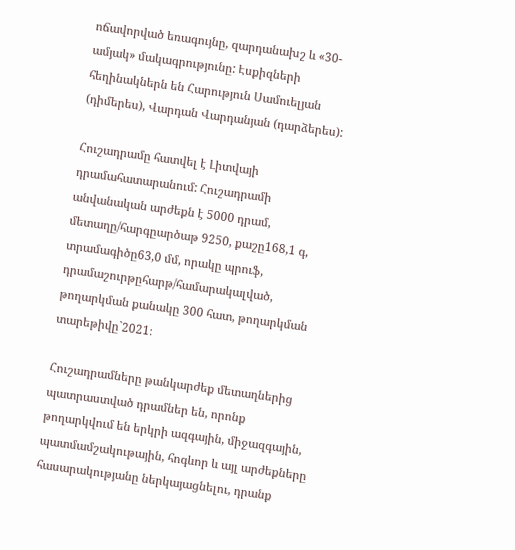ոճավորված եռագույնը, զարդանախշ և «30-ամյակ» մակագրությունը: Էսքիզների հեղինակներն են Հարություն Սամուելյան (դիմերես), Վարդան Վարդանյան (դարձերես):

Հուշադրամը հատվել է Լիտվայի դրամահատարանում: Հուշադրամի անվանական արժեքն է 5000 դրամ, մետաղը/հարգըարծաթ 9250, քաշը168,1 գ, տրամագիծը63,0 մմ, որակը պրուֆ, դրամաշուրթըհարթ/համարակալված, թողարկման քանակը 300 հատ, թողարկման տարեթիվը`2021։

Հուշադրամները թանկարժեք մետաղներից պատրաստված դրամներ են, որոնք թողարկվում են երկրի ազգային, միջազգային, պատմամշակութային, հոգևոր և այլ արժեքները հասարակությանը ներկայացնելու, դրանք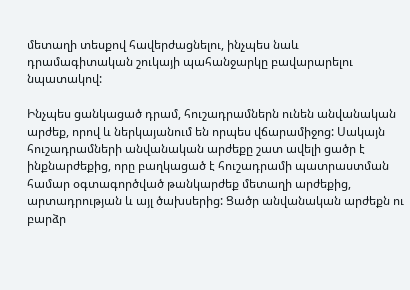մետաղի տեսքով հավերժացնելու, ինչպես նաև դրամագիտական շուկայի պահանջարկը բավարարելու նպատակով:

Ինչպես ցանկացած դրամ, հուշադրամներն ունեն անվանական արժեք, որով և ներկայանում են որպես վճարամիջոց: Սակայն հուշադրամների անվանական արժեքը շատ ավելի ցածր է ինքնարժեքից, որը բաղկացած է հուշադրամի պատրաստման համար օգտագործված թանկարժեք մետաղի արժեքից, արտադրության և այլ ծախսերից: Ցածր անվանական արժեքն ու բարձր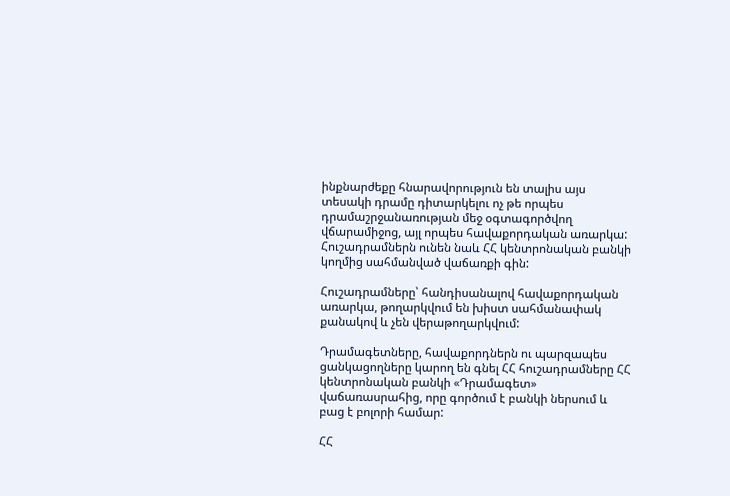ինքնարժեքը հնարավորություն են տալիս այս տեսակի դրամը դիտարկելու ոչ թե որպես դրամաշրջանառության մեջ օգտագործվող վճարամիջոց, այլ որպես հավաքորդական առարկա: Հուշադրամներն ունեն նաև ՀՀ կենտրոնական բանկի կողմից սահմանված վաճառքի գին:

Հուշադրամները՝ հանդիսանալով հավաքորդական առարկա, թողարկվում են խիստ սահմանափակ քանակով և չեն վերաթողարկվում:

Դրամագետները, հավաքորդներն ու պարզապես ցանկացողները կարող են գնել ՀՀ հուշադրամները ՀՀ կենտրոնական բանկի «Դրամագետ» վաճառասրահից, որը գործում է բանկի ներսում և բաց է բոլորի համար:

ՀՀ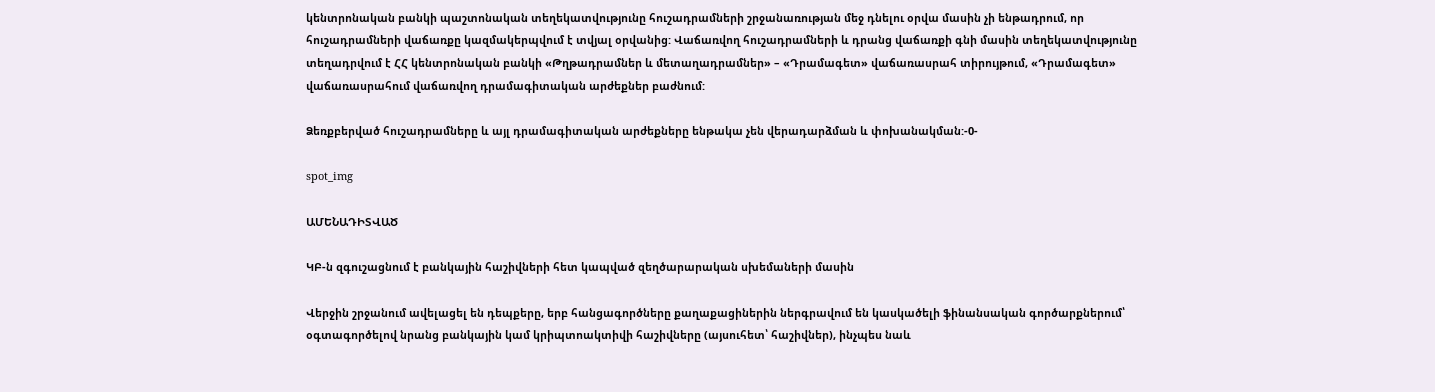կենտրոնական բանկի պաշտոնական տեղեկատվությունը հուշադրամների շրջանառության մեջ դնելու օրվա մասին չի ենթադրում, որ հուշադրամների վաճառքը կազմակերպվում է տվյալ օրվանից: Վաճառվող հուշադրամների և դրանց վաճառքի գնի մասին տեղեկատվությունը տեղադրվում է ՀՀ կենտրոնական բանկի «Թղթադրամներ և մետաղադրամներ» – «Դրամագետ» վաճառասրահ տիրույթում, «Դրամագետ» վաճառասրահում վաճառվող դրամագիտական արժեքներ բաժնում:

Ձեռքբերված հուշադրամները և այլ դրամագիտական արժեքները ենթակա չեն վերադարձման և փոխանակման:-0-

spot_img

ԱՄԵՆԱԴԻՏՎԱԾ

ԿԲ-ն զգուշացնում է բանկային հաշիվների հետ կապված զեղծարարական սխեմաների մասին

Վերջին շրջանում ավելացել են դեպքերը, երբ հանցագործները քաղաքացիներին ներգրավում են կասկածելի ֆինանսական գործարքներում՝ օգտագործելով նրանց բանկային կամ կրիպտոակտիվի հաշիվները (այսուհետ՝ հաշիվներ), ինչպես նաև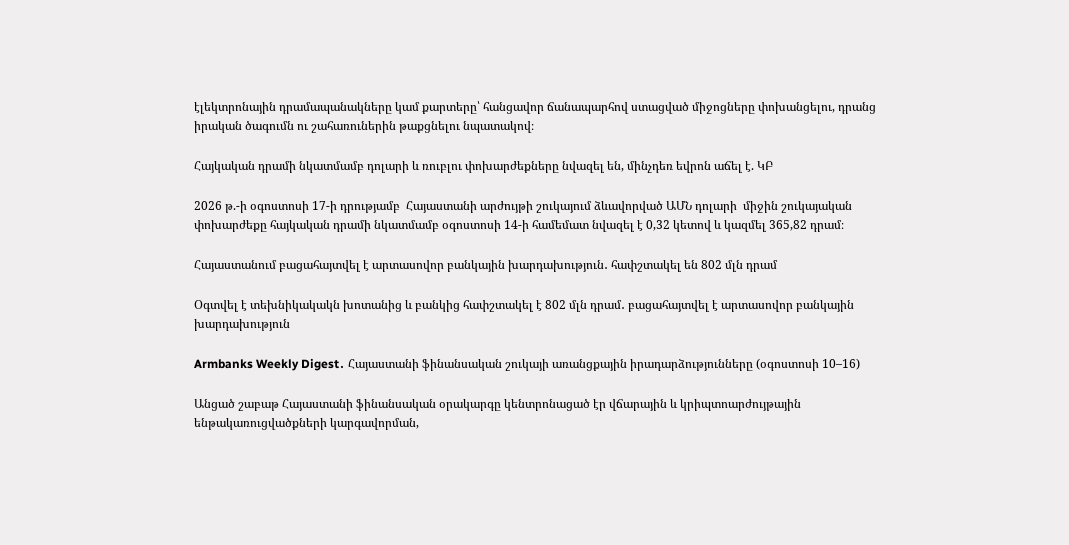էլեկտրոնային դրամապանակները կամ քարտերը՝ հանցավոր ճանապարհով ստացված միջոցները փոխանցելու, դրանց իրական ծագումն ու շահառուներին թաքցնելու նպատակով։

Հայկական դրամի նկատմամբ դոլարի և ռուբլու փոխարժեքները նվազել են, մինչդեռ եվրոն աճել է. ԿԲ

2026 թ.-ի օգոստոսի 17-ի դրությամբ  Հայաստանի արժույթի շուկայում ձևավորված ԱՄՆ դոլարի  միջին շուկայական փոխարժեքը հայկական դրամի նկատմամբ օգոստոսի 14-ի համեմատ նվազել է 0,32 կետով և կազմել 365,82 դրամ։

Հայաստանում բացահայտվել է արտասովոր բանկային խարդախություն․ հափշտակել են 802 մլն դրամ

Օգտվել է տեխնիկակակն խոտանից և բանկից հափշտակել է 802 մլն դրամ․ բացահայտվել է արտասովոր բանկային խարդախություն

Armbanks Weekly Digest․ Հայաստանի ֆինանսական շուկայի առանցքային իրադարձությունները (օգոստոսի 10–16)

Անցած շաբաթ Հայաստանի ֆինանսական օրակարգը կենտրոնացած էր վճարային և կրիպտոարժույթային ենթակառուցվածքների կարգավորման,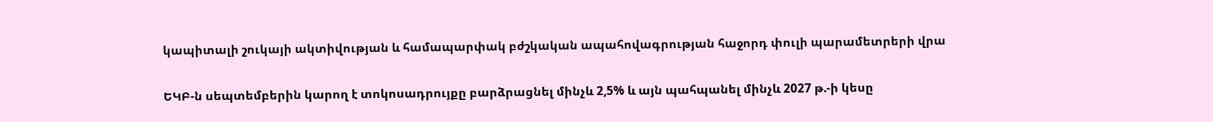կապիտալի շուկայի ակտիվության և համապարփակ բժշկական ապահովագրության հաջորդ փուլի պարամետրերի վրա

ԵԿԲ-ն սեպտեմբերին կարող է տոկոսադրույքը բարձրացնել մինչև 2,5% և այն պահպանել մինչև 2027 թ.-ի կեսը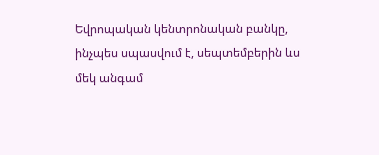Եվրոպական կենտրոնական բանկը, ինչպես սպասվում է, սեպտեմբերին ևս մեկ անգամ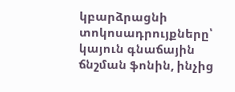կբարձրացնի տոկոսադրույքները՝ կայուն գնաճային ճնշման ֆոնին, ինչից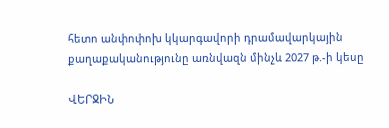հետո անփոփոխ կկարգավորի դրամավարկային քաղաքականությունը առնվազն մինչև 2027 թ.-ի կեսը

ՎԵՐՋԻՆ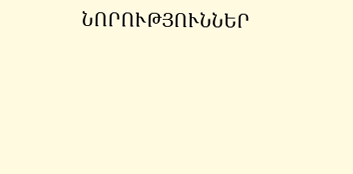ՆՈՐՈՒԹՅՈՒՆՆԵՐ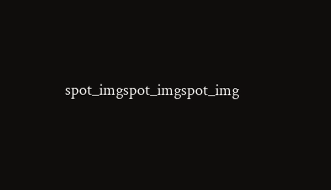spot_imgspot_imgspot_img